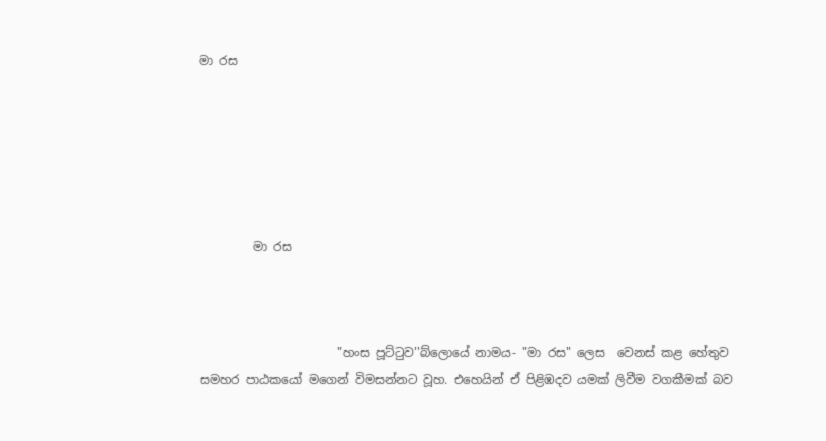මා රස






         මා රස



                       "හංස පූට්ටුව''බ්ලොයේ නාමය- "මා රස" ලෙස  වෙනස් කළ හේතුව සමහර පාඨකයෝ මගෙන් විමසන්නට වූහ. එහෙයින් ඒ පිළිඹදව යමක් ලිවීම වගකීමක් බව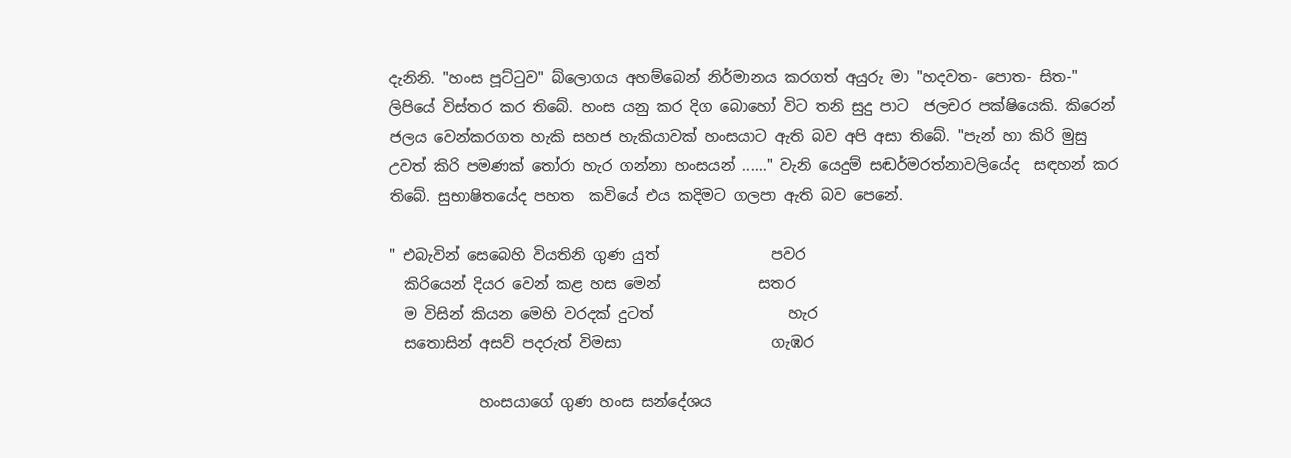දැනිනි. "හංස පූට්ටුව" බ්ලොගය අහම්බෙන් නිර්මානය කරගත් අයුරු මා "හදවත- පොත- සිත-" ලිපියේ විස්තර කර තිබේ. හංස යනු කර දිග බොහෝ විට තනි සුදු පාට  ජලචර පක්ෂියෙකි. කිරෙන් ජලය වෙන්කරගත හැකි සහජ හැකියාවක් හංසයාට ඇති බව අපි අසා තිබේ. "පැන් හා කිරි මුසු උවත් කිරි පමණක් තෝරා හැර ගන්නා හංසයන් ......" වැනි යෙදුම් සඬර්මරත්නාවලියේද  සඳහන් කර තිබේ. සුභාෂිතයේද පහත  කවියේ එය කදිමට ගලපා ඇති බව පෙනේ.

" එබැවින් සෙබෙහි වියතිනි ගුණ යුත්               පවර
  කිරියෙන් දියර වෙන් කළ හස මෙන්             සතර
  ම විසින් කියන මෙහි වරදක් දුටත්                  හැර
  සතොසින් අසව් පදරුත් විමසා                    ගැඹර

            හංසයාගේ ගුණ හංස සන්දේශය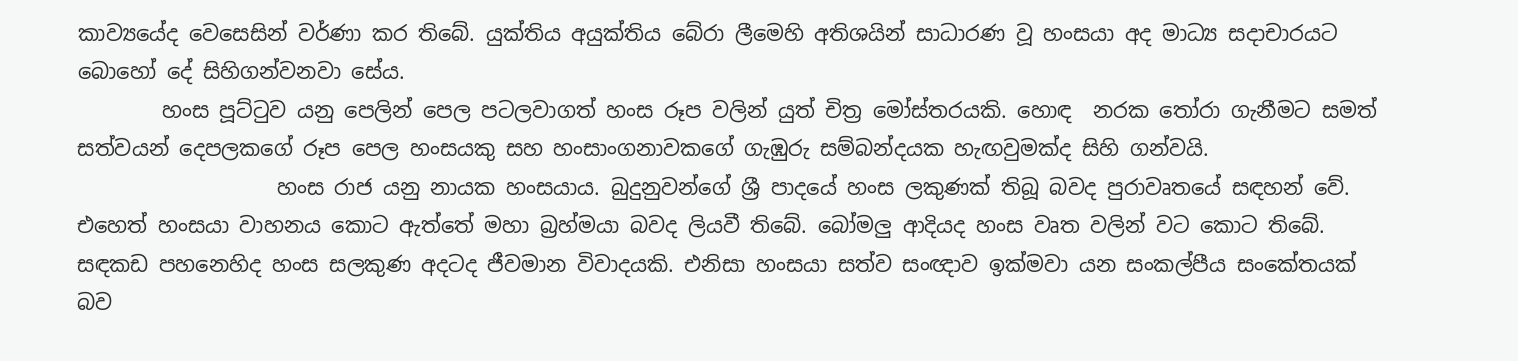කාව්‍යයේද වෙසෙසින් වර්ණා කර තිබේ. යුක්තිය අයුක්තිය බේරා ලීමෙහි අතිශයින් සාධාරණ වූ හංසයා අද මාධ්‍ය සදාචාරයට බොහෝ දේ සිහිගන්වනවා සේය.
        හංස පූට්ටුව යනු පෙලින් පෙල පටලවාගත් හංස රූප වලින් යුත් චිත්‍ර මෝස්තරයකි. හොඳ  නරක තෝරා ගැනීමට සමත් සත්වයන් දෙපලකගේ රූප පෙල හංසයකු සහ හංසාංගනාවකගේ ගැඹුරු සම්බන්දයක හැඟවුමක්ද සිහි ගන්වයි.
                   හංස රාජ යනු නායක හංසයාය. බුදුනුවන්ගේ ශ්‍රී පාදයේ හංස ලකුණක් තිබූ බවද පුරාවෘතයේ සඳහන් වේ. එහෙත් හංසයා වාහනය කොට ඇත්තේ මහා බ්‍රහ්මයා බවද ලියවී තිබේ. බෝමලු ආදියද හංස වෘත වලින් වට කොට තිබේ. සඳකඩ පහනෙහිද හංස සලකුණ අදටද ජීවමාන විවාදයකි. එනිසා හංසයා සත්ව සංඥාව ඉක්මවා යන සංකල්පීය සංකේතයක් බව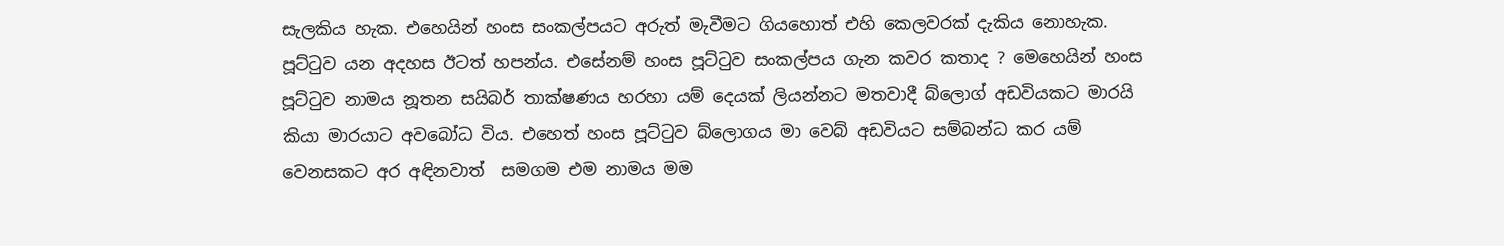සැලකිය හැක. එහෙයින් හංස සංකල්පයට අරුත් මැවීමට ගියහොත් එහි කෙලවරක් දැකිය නොහැක. පූට්ටුව යන අදහස ඊටත් හපන්ය. එසේනම් හංස පූට්ටුව සංකල්පය ගැන කවර කතාද ‍? මෙහෙයින් හංස පූට්ටුව නාමය නූතන සයිබර් තාක්ෂණය හරහා යම් දෙයක් ලියන්නට මතවාදී බ්ලොග් අඩවියකට මාරයි කියා මාරයාට අවබෝධ විය. එහෙත් හංස පූට්ටුව බ්ලොගය මා වෙබ් අඩවියට සම්බන්ධ කර යම් වෙනසකට අර අඳිනවාත්  සමගම එම නාමය මම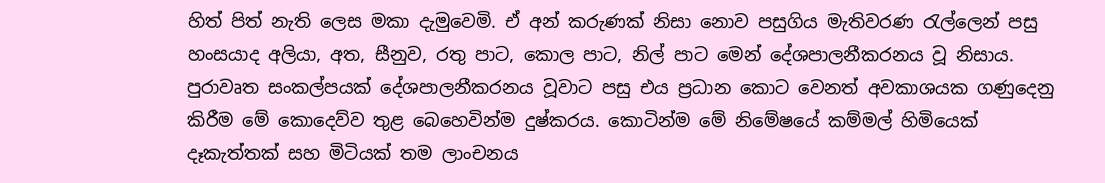හිත් පිත් නැති ලෙස මකා දැමුවෙමි. ඒ අන් කරුණක් නිසා නොව පසුගිය මැතිවරණ රැල්ලෙන් පසු හංසයාද අලියා, අත, සීනුව, රතු පාට, කොල පාට, නිල් පාට මෙන් දේශපාලනීකරනය වූ නිසාය. පුරාවෘත සංකල්පයක් දේශපාලනීකරනය වූවාට පසු එය ප්‍රධාන කොට වෙනත් අවකාශයක ගණුදෙනු කිරීම මේ කොදෙව්ව තුළ බෙහෙවින්ම දුෂ්කරය. කොටින්ම මේ නිමේෂයේ කම්මල් හිමියෙක් දෑකැත්තක් සහ මිටියක් තම ලාංචනය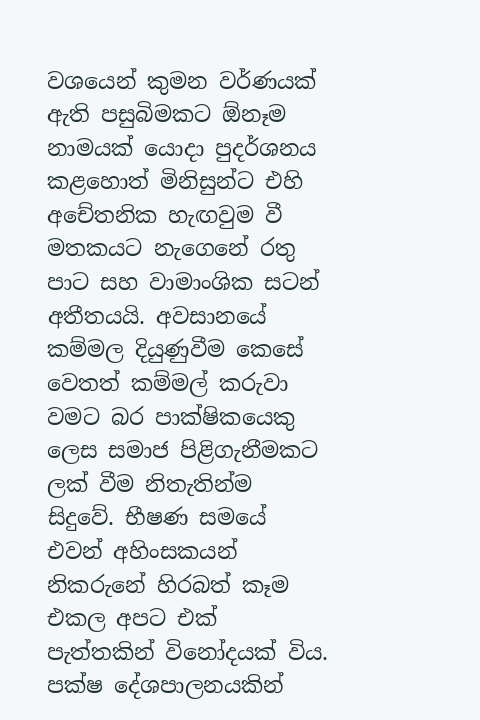වශයෙන් කුමන වර්ණයක් ඇති පසුබිමකට ඕනෑම නාමයක් යොදා පුදර්ශනය කළහොත් මිනිසුන්ට එහි අචේතනික හැඟවුම වී මතකයට නැගෙනේ රතු පාට සහ වාමාංශික සටන් අතීතයයි. අවසානයේ කම්මල දියුණුවීම කෙසේ වෙතත් කම්මල් කරුවා වමට බර පාක්ෂිකයෙකු ලෙස සමාජ පිළිගැනීමකට ලක් වීම නිතැතින්ම සිදුවේ. භීෂණ සමයේ එවන් අහිංසකයන් නිකරුනේ හිරබත් කෑම එකල අපට එක් පැත්තකින් විනෝදයක් විය. පක්ෂ දේශපාලනයකින්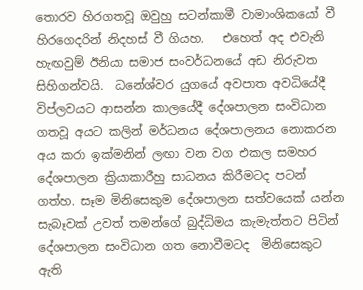තොරව හිරගතවූ ඔවුහු සටන්කාමී වාමාංශිකයෝ වී හිරගෙදරින් නිදහස් වී ගියහ.   එහෙත් අද එවැනි හැඟවුම් ඊනියා සමාජ සංවර්ධනයේ අඩ නිරුවත සිහිගන්වයි.  ධනේශ්වර යුගයේ අවපාත අවධියේදී විප්ලවයට ආසන්න කාලයේදී දේශපාලන සංවිධාන ගතවූ අයට කලින් මර්ධනය දේශපාලනය නොකරන අය කරා ඉක්මනින් ලඟා වන වග එකල සමහර දේශපාලන ක්‍රියාකාරීහු සාධනය කිරීමටද පටන් ගත්හ. සෑම මිනිසෙකුම දේශපාලන සත්වයෙක් යන්න සැබෑවක් උවත් තමන්ගේ බුද්ධිමය කැමැත්තට පිටින් දේශපාලන සංවිධාන ගත නොවීමටද  මිනිසෙකුට ඇති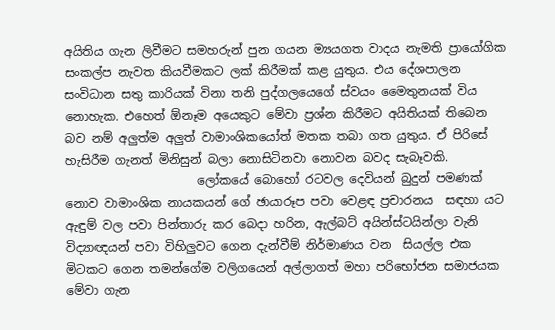අයිතිය ගැන ලිවීමට සමහරුන් පුන ගයන ම්‍යයගත වාදය නැමති ප්‍රායෝගික සංකල්ප නැවත කියවීමකට ලක් කිරීමක් කළ යුතුය. එය දේශපාලන සංවිධාන සතු කාරියක් විනා තනි පුද්ගලයෙගේ ස්වයං මෛතුනයක් විය නොහැක. එහෙත් ඕනෑම අයෙකුට මේවා ප්‍රශ්න කිරීමට අයිතියක් තිබෙන බව නම් අලුත්ම අලුත් වාමාංශිකයෝත් මතක තබා ගත යුතුය. ඒ පිරිසේ හැසිරීම ගැනත් මිනිසුන් බලා නොසිටිනවා නොවන බවද සැබෑවකි.
                      ලෝකයේ බොහෝ රටවල දෙවියන් බුදුන් පමණක් නොව වාමාංශික නායකයන් ගේ ඡායාරූප පවා වෙළඳ ප්‍රචාරනය  සඳහා යට ඇඳුම් වල පවා පින්තාරු කර බෙදා හරින, ඇල්බට් අයින්ස්ටයින්ලා වැනි විද්‍යාඥයන් පවා විහිලුවට ගෙන දැන්වීම් නිර්මාණය වන  සියල්ල එක මිටකට ගෙන තමන්ගේම වලිගයෙන් අල්ලාගත් මහා පරිභෝජන සමාජයක මේවා ගැන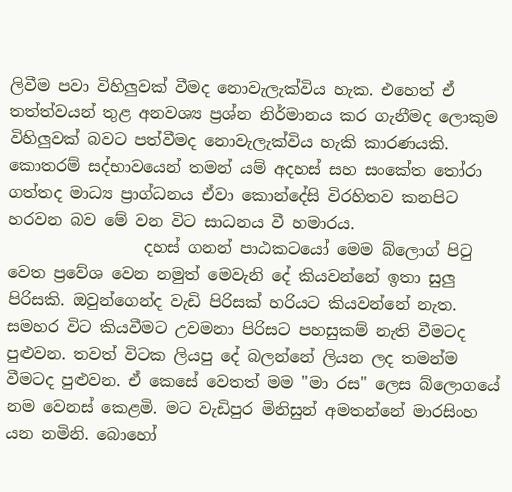ලිවීම පවා විහිලුවක් වීමද නොවැලැක්විය හැක. එහෙත් ඒ තත්ත්වයන් තුළ අනවශ්‍ය ප්‍රශ්න නිර්මානය කර ගැනීමද ලොකුම විහිලුවක් බවට පත්වීමද නොවැලැක්විය හැකි කාරණයකි. කොතරම් සද්භාවයෙන් තමන් යම් අදහස් සහ සංකේත තෝරා ගත්තද මාධ්‍ය ප්‍රාග්ධනය ඒවා කොන්දේසි විරහිතව කනපිට හරවන බව මේ වන විට සාධනය වී හමාරය.
                 දහස් ගනන් පාඨකටයෝ මෙම බ්ලොග් පිටු වෙත ප්‍රවේශ වෙන නමුත් මෙවැනි දේ කියවන්නේ ඉතා සුලු පිරිසකි. ඔවුන්ගෙන්ද වැඩි පිරිසක් හරියට කියවන්නේ නැත. සමහර විට කියවීමට උවමනා පිරිසට පහසුකම් නැති වීමටද පුළුවන. තවත් විටක ලියපු දේ බලන්නේ ලියන ලද තමන්ම වීමටද පුළුවන. ඒ කෙසේ වෙතත් මම "මා රස" ලෙස බ්ලොගයේ නම වෙනස් කෙළමි. මට වැඩිපුර මිනිසුන් අමතන්නේ මාරසිංහ යන නමිනි. බොහෝ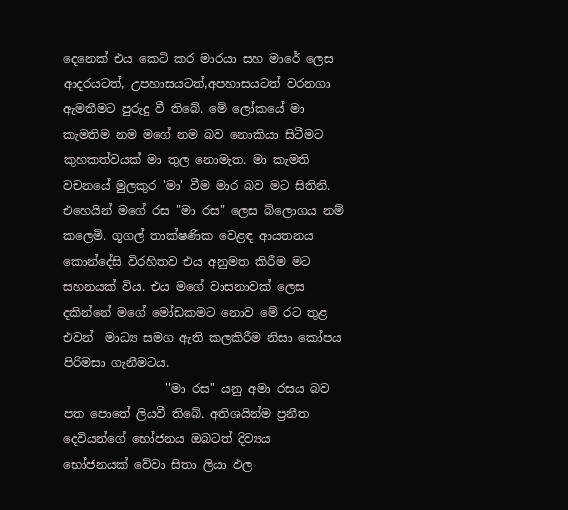දෙනෙක් එය කෙටි කර මාරයා සහ මාරේ ලෙස ආදරයටත්, උපහාසයටත්,අපහාසයටත් වරනගා ඇමතීමට පුරුදු වී තිබේ. මේ ලෝකයේ මා කැමතිම නම මගේ නම බව නොකියා සිටීමට කුහකත්වයක් මා තුල නොමැත. මා කැමති වචනයේ මුලකුර 'මා' වීම මාර බව මට සිතිනි. එහෙයින් මගේ රස "මා රස" ලෙස බ්ලොගය නම් කලෙමි. ගූගල් තාක්ෂණික වෙළඳ ආයතනය කොන්දේසි විරහිතව එය අනුමත කිරීම මට සහනයක් විය. එය මගේ වාසනාවක් ලෙස දකින්නේ මගේ මෝඩකමට නොව මේ රට තුළ එවන්  මාධ්‍ය සමග ඇති කලකිරීම නිසා කෝපය පිරිමසා ගැනීමටය.
                 ''මා රස'' යනු අමා රසය බව පත පොතේ ලියවී තිබේ. අතිශයින්ම ප්‍රනීත දෙවියන්ගේ භෝජනය ඔබටත් දිව්‍යය   භෝජනයක් වේවා සිතා ලියා ඵල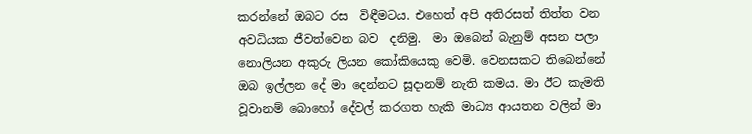කරන්නේ ඔබට රස  විඳීමටය. එහෙත් අපි අතිරසත් තිත්ත වන අවධියක ජීවත්වෙන බව  දනිමු.  මා ඔබෙන් බැනුම් අසන පලා නොලියන අකුරු ලියන කෝකියෙකු වෙමි. වෙනසකට තිබෙන්නේ ඔබ ඉල්ලන දේ මා දෙන්නට සූදානම් නැති කමය. මා ඊට කැමති වූවානම් බොහෝ දේවල් කරගත හැකි මාධ්‍ය ආයතන වලින් මා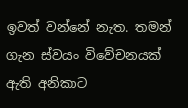ඉවත් වන්නේ නැත. තමන් ගැන ස්වයං විවේචනයක් ඇති අනිකාට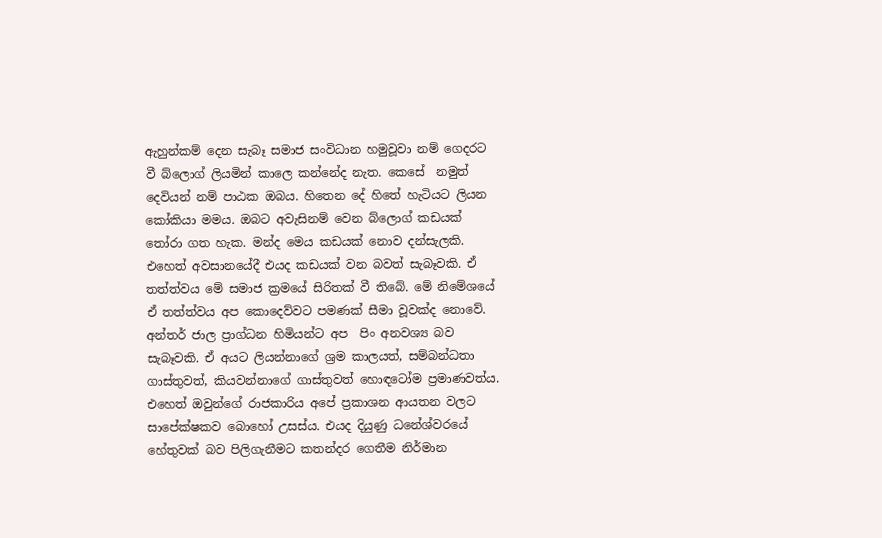ඇහුන්කම් දෙන සැබෑ සමාජ සංවිධාන හමුවූවා නම් ගෙදරට වී බ්ලොග් ලියමින් කාලෙ කන්නේද නැත. කෙසේ  නමුත් දෙවියන් නම් පාඨක ඔබය. හිතෙන දේ හිතේ හැටියට ලියන කෝකියා මමය. ඔබට අවැසිනම් වෙන බ්ලොග් කඩයක් තෝරා ගත හැක. මන්ද මෙය කඩයක් නොව දන්සැලකි. එහෙත් අවසානයේදී එයද කඩයක් වන බවත් සැබෑවකි. ඒ තත්ත්වය මේ සමාජ ක්‍රමයේ සිරිතක් වී තිබේ. මේ නිමේශයේ ඒ තත්ත්වය අප කොදෙව්වට පමණක් සීමා වූවක්ද නොවේ. අන්තර් ජාල ප්‍රාග්ධන හිමියන්ට අප  පිං අනවශ්‍ය බව සැබෑවකි. ඒ අයට ලියන්නාගේ ශ්‍රම කාලයත්, සම්බන්ධතා ගාස්තුවත්, කියවන්නාගේ ගාස්තුවත් හොඳටෝම ප්‍රමාණවත්ය. එහෙත් ඔවුන්ගේ රාජකාරිය අපේ ප්‍රකාශන ආයතන වලට සාපේක්ෂකව බොහෝ උසස්ය. එයද දියුණු ධනේශ්වරයේ හේතුවක් බව පිලිගැනීමට කතන්දර ගෙතීම නිර්මාන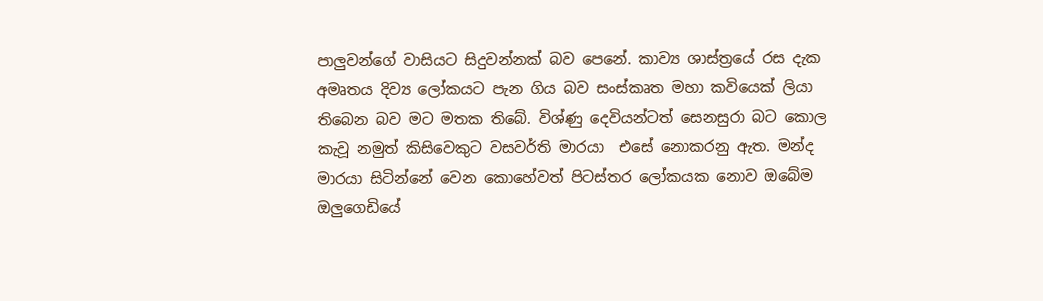පාලුවන්ගේ වාසියට සිදුවන්නක් බව පෙනේ. කාව්‍ය ශාස්ත්‍රයේ රස දැක අමෘතය දිව්‍ය ලෝකයට පැන ගිය බව සංස්කෘත මහා කවියෙක් ලියා තිබෙන බව මට මතක තිබේ. විශ්ණු දෙවියන්ටත් සෙනසුරා බට කොල කැවූ නමුත් කිසිවෙකුට වසවර්ති මාරයා  එසේ නොකරනු ඇත. මන්ද මාරයා සිටින්නේ වෙන කොහේවත් පිටස්තර ලෝකයක නොව ඔබේම ඔලුගෙඩියේ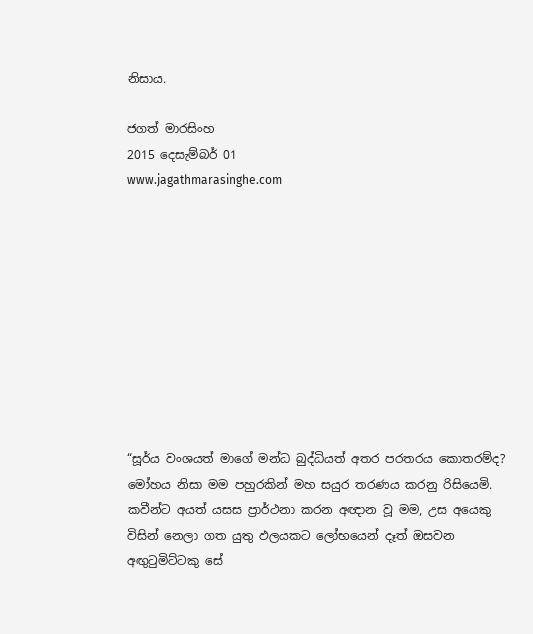නිසාය.

ජගත් මාරසිංහ
2015 දෙසැම්බර් 01
www.jagathmarasinghe.com










“සූර්ය වංශයත් මාගේ මන්ධ බුද්ධියත් අතර පරතරය කොතරම්ද? මෝහය නිසා මම පහුරකින් මහ සයුර තරණය කරනු රිසියෙමි. කවීන්ට අයත් යසස ප්‍රාර්ථනා කරන අඥාන වූ මම, උස අයෙකු විසින් නෙලා ගත යුතු ඵලයකට ලෝභයෙන් දෑත් ඔසවන අඟුටුමිට්ටකු සේ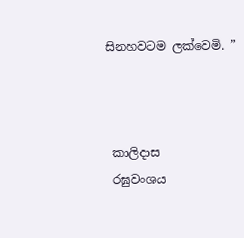සිනහවටම ලක්වෙමි. ”



 කාලිදාස
 රඝුවංශය